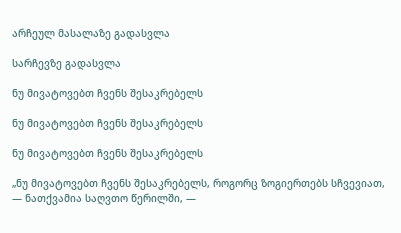არჩეულ მასალაზე გადასვლა

სარჩევზე გადასვლა

ნუ მივატოვებთ ჩვენს შესაკრებელს

ნუ მივატოვებთ ჩვენს შესაკრებელს

ნუ მივატოვებთ ჩვენს შესაკრებელს

„ნუ მივატოვებთ ჩვენს შესაკრებელს, როგორც ზოგიერთებს სჩვევიათ, — ნათქვამია საღვთო წერილში, —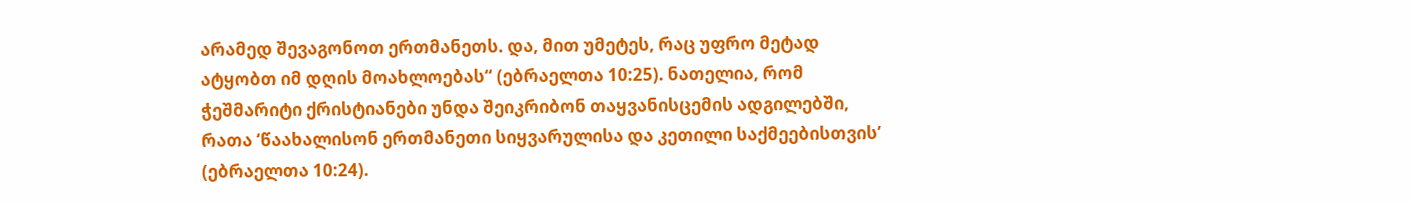არამედ შევაგონოთ ერთმანეთს. და, მით უმეტეს, რაც უფრო მეტად ატყობთ იმ დღის მოახლოებას“ (ებრაელთა 10:25). ნათელია, რომ ჭეშმარიტი ქრისტიანები უნდა შეიკრიბონ თაყვანისცემის ადგილებში, რათა ‘წაახალისონ ერთმანეთი სიყვარულისა და კეთილი საქმეებისთვის’ (ებრაელთა 10:24).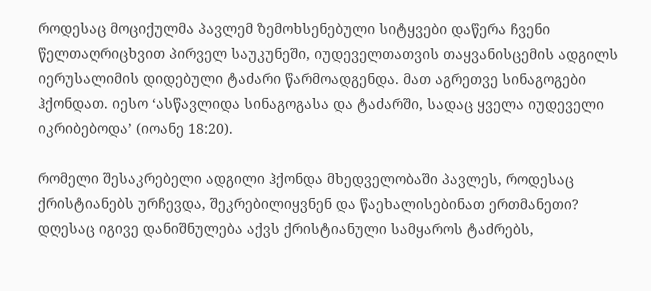როდესაც მოციქულმა პავლემ ზემოხსენებული სიტყვები დაწერა ჩვენი წელთაღრიცხვით პირველ საუკუნეში, იუდეველთათვის თაყვანისცემის ადგილს იერუსალიმის დიდებული ტაძარი წარმოადგენდა. მათ აგრეთვე სინაგოგები ჰქონდათ. იესო ‘ასწავლიდა სინაგოგასა და ტაძარში, სადაც ყველა იუდეველი იკრიბებოდა’ (იოანე 18:20).

რომელი შესაკრებელი ადგილი ჰქონდა მხედველობაში პავლეს, როდესაც ქრისტიანებს ურჩევდა, შეკრებილიყვნენ და წაეხალისებინათ ერთმანეთი? დღესაც იგივე დანიშნულება აქვს ქრისტიანული სამყაროს ტაძრებს,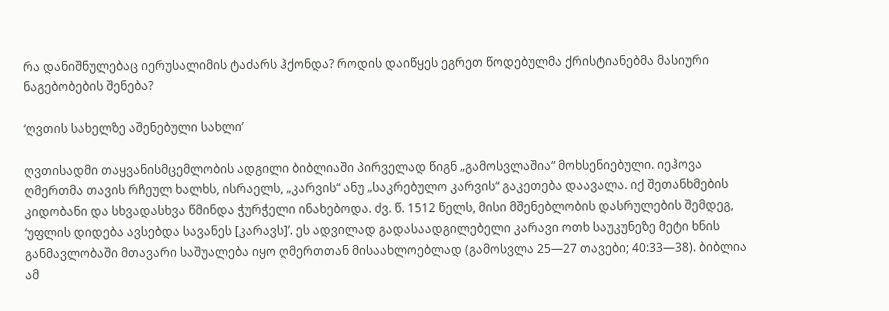რა დანიშნულებაც იერუსალიმის ტაძარს ჰქონდა? როდის დაიწყეს ეგრეთ წოდებულმა ქრისტიანებმა მასიური ნაგებობების შენება?

‘ღვთის სახელზე აშენებული სახლი’

ღვთისადმი თაყვანისმცემლობის ადგილი ბიბლიაში პირველად წიგნ „გამოსვლაშია“ მოხსენიებული. იეჰოვა ღმერთმა თავის რჩეულ ხალხს, ისრაელს, „კარვის“ ანუ „საკრებულო კარვის“ გაკეთება დაავალა. იქ შეთანხმების კიდობანი და სხვადასხვა წმინდა ჭურჭელი ინახებოდა. ძვ. წ. 1512 წელს, მისი მშენებლობის დასრულების შემდეგ, ‘უფლის დიდება ავსებდა სავანეს [კარავს]’. ეს ადვილად გადასაადგილებელი კარავი ოთხ საუკუნეზე მეტი ხნის განმავლობაში მთავარი საშუალება იყო ღმერთთან მისაახლოებლად (გამოსვლა 25—27 თავები; 40:33—38). ბიბლია ამ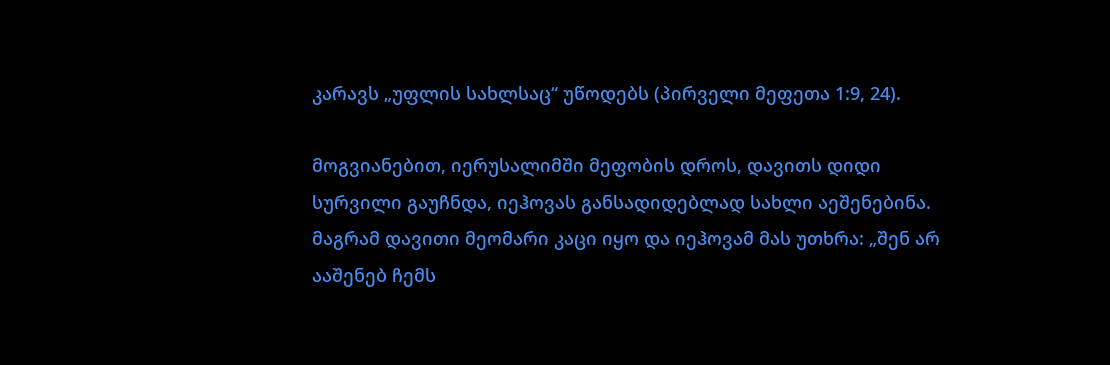კარავს „უფლის სახლსაც“ უწოდებს (პირველი მეფეთა 1:9, 24).

მოგვიანებით, იერუსალიმში მეფობის დროს, დავითს დიდი სურვილი გაუჩნდა, იეჰოვას განსადიდებლად სახლი აეშენებინა. მაგრამ დავითი მეომარი კაცი იყო და იეჰოვამ მას უთხრა: „შენ არ ააშენებ ჩემს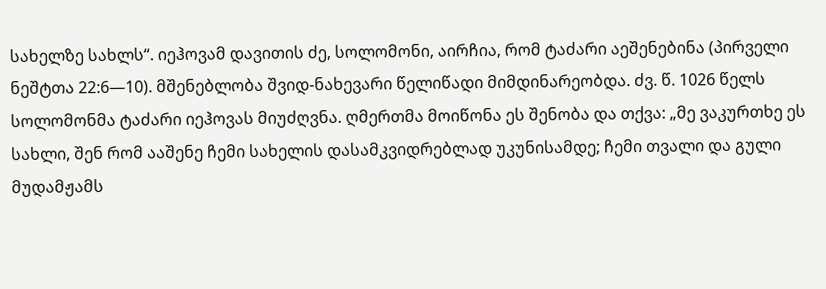სახელზე სახლს“. იეჰოვამ დავითის ძე, სოლომონი, აირჩია, რომ ტაძარი აეშენებინა (პირველი ნეშტთა 22:6—10). მშენებლობა შვიდ-ნახევარი წელიწადი მიმდინარეობდა. ძვ. წ. 1026 წელს სოლომონმა ტაძარი იეჰოვას მიუძღვნა. ღმერთმა მოიწონა ეს შენობა და თქვა: „მე ვაკურთხე ეს სახლი, შენ რომ ააშენე ჩემი სახელის დასამკვიდრებლად უკუნისამდე; ჩემი თვალი და გული მუდამჟამს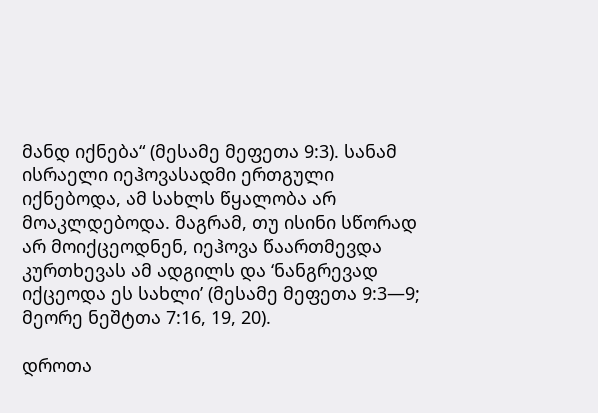მანდ იქნება“ (მესამე მეფეთა 9:3). სანამ ისრაელი იეჰოვასადმი ერთგული იქნებოდა, ამ სახლს წყალობა არ მოაკლდებოდა. მაგრამ, თუ ისინი სწორად არ მოიქცეოდნენ, იეჰოვა წაართმევდა კურთხევას ამ ადგილს და ‘ნანგრევად იქცეოდა ეს სახლი’ (მესამე მეფეთა 9:3—9; მეორე ნეშტთა 7:16, 19, 20).

დროთა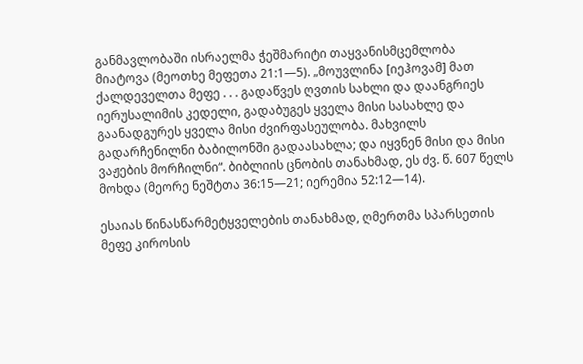განმავლობაში ისრაელმა ჭეშმარიტი თაყვანისმცემლობა მიატოვა (მეოთხე მეფეთა 21:1—5). „მოუვლინა [იეჰოვამ] მათ ქალდეველთა მეფე . . . გადაწვეს ღვთის სახლი და დაანგრიეს იერუსალიმის კედელი, გადაბუგეს ყველა მისი სასახლე და გაანადგურეს ყველა მისი ძვირფასეულობა. მახვილს გადარჩენილნი ბაბილონში გადაასახლა; და იყვნენ მისი და მისი ვაჟების მორჩილნი“. ბიბლიის ცნობის თანახმად, ეს ძვ. წ. 607 წელს მოხდა (მეორე ნეშტთა 36:15—21; იერემია 52:12—14).

ესაიას წინასწარმეტყველების თანახმად, ღმერთმა სპარსეთის მეფე კიროსის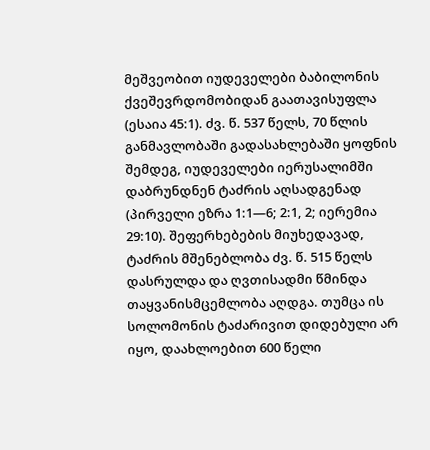მეშვეობით იუდეველები ბაბილონის ქვეშევრდომობიდან გაათავისუფლა (ესაია 45:1). ძვ. წ. 537 წელს, 70 წლის განმავლობაში გადასახლებაში ყოფნის შემდეგ, იუდეველები იერუსალიმში დაბრუნდნენ ტაძრის აღსადგენად (პირველი ეზრა 1:1—6; 2:1, 2; იერემია 29:10). შეფერხებების მიუხედავად, ტაძრის მშენებლობა ძვ. წ. 515 წელს დასრულდა და ღვთისადმი წმინდა თაყვანისმცემლობა აღდგა. თუმცა ის სოლომონის ტაძარივით დიდებული არ იყო, დაახლოებით 600 წელი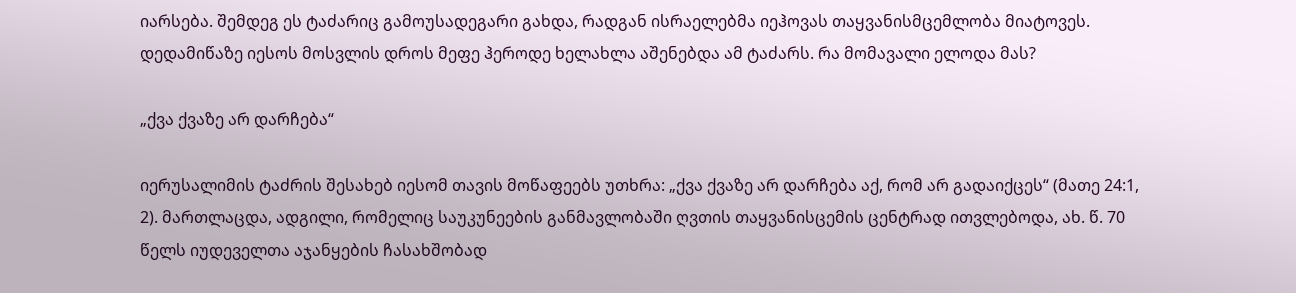იარსება. შემდეგ ეს ტაძარიც გამოუსადეგარი გახდა, რადგან ისრაელებმა იეჰოვას თაყვანისმცემლობა მიატოვეს. დედამიწაზე იესოს მოსვლის დროს მეფე ჰეროდე ხელახლა აშენებდა ამ ტაძარს. რა მომავალი ელოდა მას?

„ქვა ქვაზე არ დარჩება“

იერუსალიმის ტაძრის შესახებ იესომ თავის მოწაფეებს უთხრა: „ქვა ქვაზე არ დარჩება აქ, რომ არ გადაიქცეს“ (მათე 24:1, 2). მართლაცდა, ადგილი, რომელიც საუკუნეების განმავლობაში ღვთის თაყვანისცემის ცენტრად ითვლებოდა, ახ. წ. 70 წელს იუდეველთა აჯანყების ჩასახშობად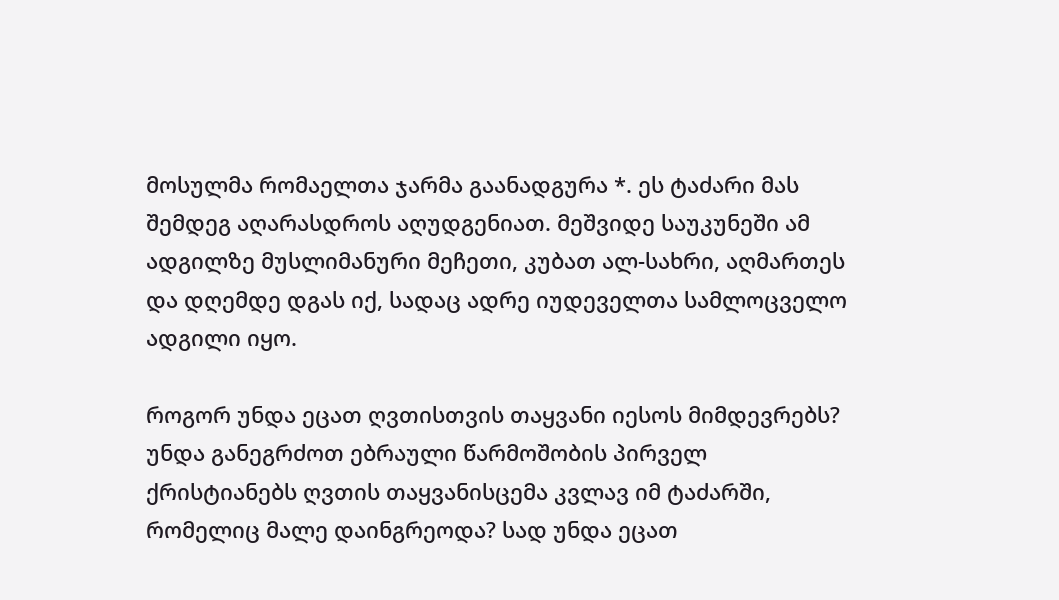მოსულმა რომაელთა ჯარმა გაანადგურა *. ეს ტაძარი მას შემდეგ აღარასდროს აღუდგენიათ. მეშვიდე საუკუნეში ამ ადგილზე მუსლიმანური მეჩეთი, კუბათ ალ-სახრი, აღმართეს და დღემდე დგას იქ, სადაც ადრე იუდეველთა სამლოცველო ადგილი იყო.

როგორ უნდა ეცათ ღვთისთვის თაყვანი იესოს მიმდევრებს? უნდა განეგრძოთ ებრაული წარმოშობის პირველ ქრისტიანებს ღვთის თაყვანისცემა კვლავ იმ ტაძარში, რომელიც მალე დაინგრეოდა? სად უნდა ეცათ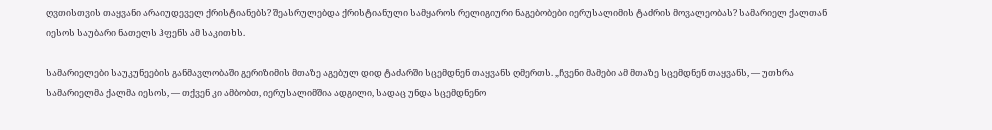ღვთისთვის თაყვანი არაიუდეველ ქრისტიანებს? შეასრულებდა ქრისტიანული სამყაროს რელიგიური ნაგებობები იერუსალიმის ტაძრის მოვალეობას? სამარიელ ქალთან იესოს საუბარი ნათელს ჰფენს ამ საკითხს.

სამარიელები საუკუნეების განმავლობაში გერიზიმის მთაზე აგებულ დიდ ტაძარში სცემდნენ თაყვანს ღმერთს. „ჩვენი მამები ამ მთაზე სცემდნენ თაყვანს, — უთხრა სამარიელმა ქალმა იესოს, — თქვენ კი ამბობთ, იერუსალიმშია ადგილი, სადაც უნდა სცემდნენო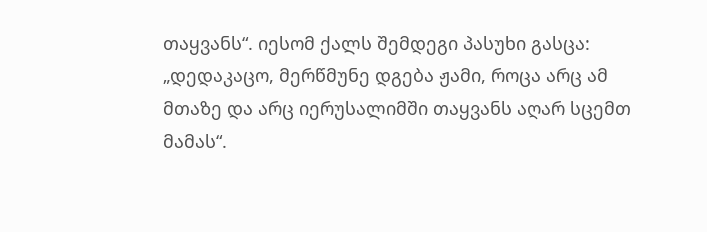თაყვანს“. იესომ ქალს შემდეგი პასუხი გასცა: „დედაკაცო, მერწმუნე დგება ჟამი, როცა არც ამ მთაზე და არც იერუსალიმში თაყვანს აღარ სცემთ მამას“.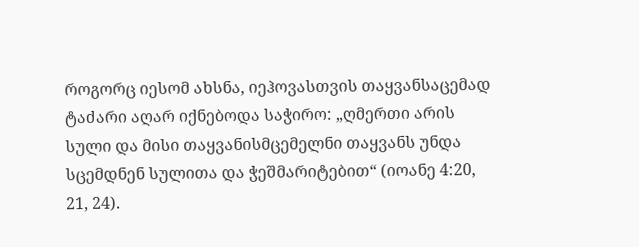როგორც იესომ ახსნა, იეჰოვასთვის თაყვანსაცემად ტაძარი აღარ იქნებოდა საჭირო: „ღმერთი არის სული და მისი თაყვანისმცემელნი თაყვანს უნდა სცემდნენ სულითა და ჭეშმარიტებით“ (იოანე 4:20, 21, 24).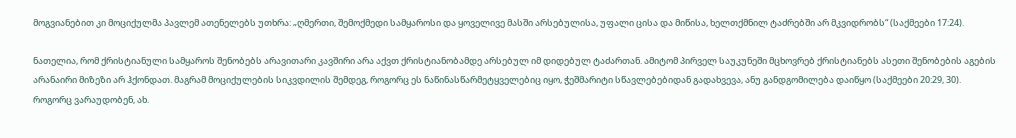მოგვიანებით კი მოციქულმა პავლემ ათენელებს უთხრა: „ღმერთი, შემოქმედი სამყაროსი და ყოველივე მასში არსებულისა, უფალი ცისა და მიწისა, ხელთქმნილ ტაძრებში არ მკვიდრობს“ (საქმეები 17:24).

ნათელია, რომ ქრისტიანული სამყაროს შენობებს არავითარი კავშირი არა აქვთ ქრისტიანობამდე არსებულ იმ დიდებულ ტაძართან. ამიტომ პირველ საუკუნეში მცხოვრებ ქრისტიანებს ასეთი შენობების აგების არანაირი მიზეზი არ ჰქონდათ. მაგრამ მოციქულების სიკვდილის შემდეგ, როგორც ეს ნაწინასწარმეტყველებიც იყო, ჭეშმარიტი სწავლებებიდან გადახვევა, ანუ განდგომილება დაიწყო (საქმეები 20:29, 30). როგორც ვარაუდობენ, ახ.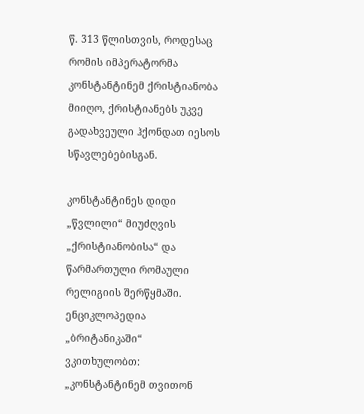წ. 313 წლისთვის, როდესაც რომის იმპერატორმა კონსტანტინემ ქრისტიანობა მიიღო, ქრისტიანებს უკვე გადახვეული ჰქონდათ იესოს სწავლებებისგან.

კონსტანტინეს დიდი „წვლილი“ მიუძღვის „ქრისტიანობისა“ და წარმართული რომაული რელიგიის შერწყმაში. ენციკლოპედია „ბრიტანიკაში“ ვკითხულობთ: „კონსტანტინემ თვითონ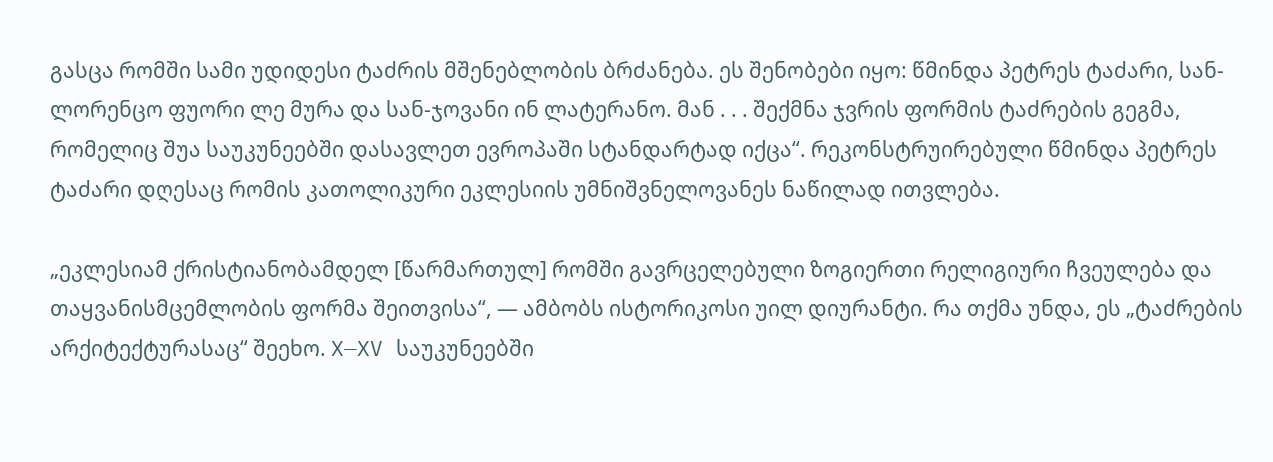გასცა რომში სამი უდიდესი ტაძრის მშენებლობის ბრძანება. ეს შენობები იყო: წმინდა პეტრეს ტაძარი, სან-ლორენცო ფუორი ლე მურა და სან-ჯოვანი ინ ლატერანო. მან . . . შექმნა ჯვრის ფორმის ტაძრების გეგმა, რომელიც შუა საუკუნეებში დასავლეთ ევროპაში სტანდარტად იქცა“. რეკონსტრუირებული წმინდა პეტრეს ტაძარი დღესაც რომის კათოლიკური ეკლესიის უმნიშვნელოვანეს ნაწილად ითვლება.

„ეკლესიამ ქრისტიანობამდელ [წარმართულ] რომში გავრცელებული ზოგიერთი რელიგიური ჩვეულება და თაყვანისმცემლობის ფორმა შეითვისა“, — ამბობს ისტორიკოსი უილ დიურანტი. რა თქმა უნდა, ეს „ტაძრების არქიტექტურასაც“ შეეხო. X—XV საუკუნეებში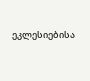ეკლესიებისა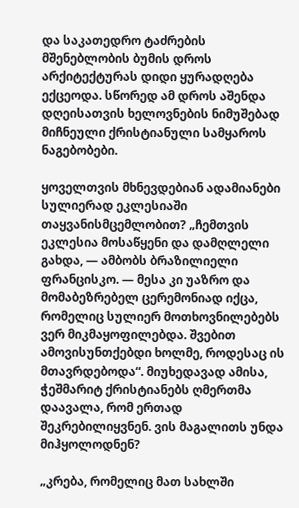და საკათედრო ტაძრების მშენებლობის ბუმის დროს არქიტექტურას დიდი ყურადღება ექცეოდა. სწორედ ამ დროს აშენდა დღეისათვის ხელოვნების ნიმუშებად მიჩნეული ქრისტიანული სამყაროს ნაგებობები.

ყოველთვის მხნევდებიან ადამიანები სულიერად ეკლესიაში თაყვანისმცემლობით? „ჩემთვის ეკლესია მოსაწყენი და დამღლელი გახდა, — ამბობს ბრაზილიელი ფრანცისკო. — მესა კი უაზრო და მომაბეზრებელ ცერემონიად იქცა, რომელიც სულიერ მოთხოვნილებებს ვერ მიკმაყოფილებდა. შვებით ამოვისუნთქებდი ხოლმე, როდესაც ის მთავრდებოდა“. მიუხედავად ამისა, ჭეშმარიტ ქრისტიანებს ღმერთმა დაავალა, რომ ერთად შეკრებილიყვნენ. ვის მაგალითს უნდა მიჰყოლოდნენ?

„კრება, რომელიც მათ სახლში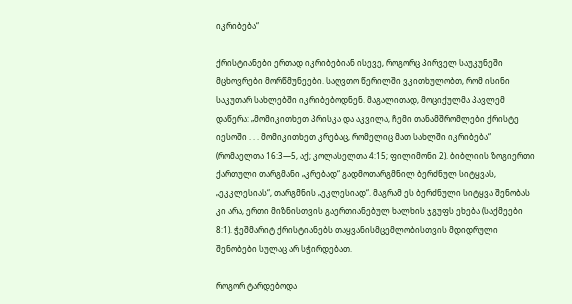იკრიბება“

ქრისტიანები ერთად იკრიბებიან ისევე, როგორც პირველ საუკუნეში მცხოვრები მორწმუნეები. საღვთო წერილში ვკითხულობთ, რომ ისინი საკუთარ სახლებში იკრიბებოდნენ. მაგალითად, მოციქულმა პავლემ დაწერა: „მომიკითხეთ პრისკა და აკვილა, ჩემი თანამშრომლები ქრისტე იესოში . . . მომიკითხეთ კრებაც, რომელიც მათ სახლში იკრიბება“ (რომაელთა 16:3—5, აქ; კოლასელთა 4:15; ფილიმონი 2). ბიბლიის ზოგიერთი ქართული თარგმანი „კრებად“ გადმოთარგმნილ ბერძნულ სიტყვას, „ეკკლესიას“, თარგმნის „ეკლესიად“. მაგრამ ეს ბერძნული სიტყვა შენობას კი არა, ერთი მიზნისთვის გაერთიანებულ ხალხის ჯგუფს ეხება (საქმეები 8:1). ჭეშმარიტ ქრისტიანებს თაყვანისმცემლობისთვის მდიდრული შენობები სულაც არ სჭირდებათ.

როგორ ტარდებოდა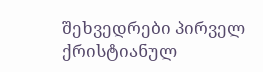შეხვედრები პირველ ქრისტიანულ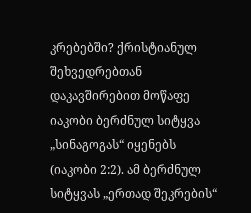კრებებში? ქრისტიანულ შეხვედრებთან დაკავშირებით მოწაფე იაკობი ბერძნულ სიტყვა „სინაგოგას“ იყენებს (იაკობი 2:2). ამ ბერძნულ სიტყვას „ერთად შეკრების“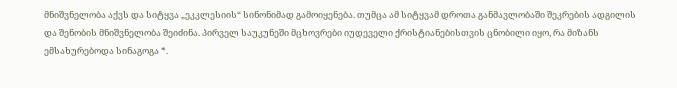მნიშვნელობა აქვს და სიტყვა „ეკკლესიის“ სინონიმად გამოიყენება. თუმცა ამ სიტყვამ დროთა განმავლობაში შეკრების ადგილის და შენობის მნიშვნელობა შეიძინა. პირველ საუკუნეში მცხოვრები იუდეველი ქრისტიანებისთვის ცნობილი იყო, რა მიზანს ემსახურებოდა სინაგოგა *.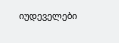იუდეველები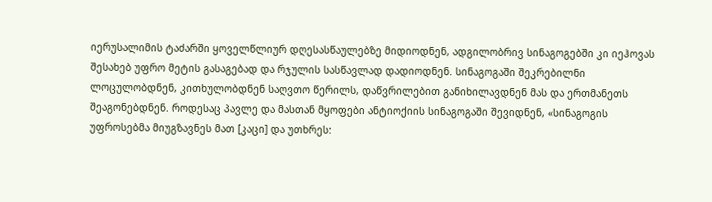იერუსალიმის ტაძარში ყოველწლიურ დღესასწაულებზე მიდიოდნენ, ადგილობრივ სინაგოგებში კი იეჰოვას შესახებ უფრო მეტის გასაგებად და რჯულის სასწავლად დადიოდნენ. სინაგოგაში შეკრებილნი ლოცულობდნენ, კითხულობდნენ საღვთო წერილს, დაწვრილებით განიხილავდნენ მას და ერთმანეთს შეაგონებდნენ. როდესაც პავლე და მასთან მყოფები ანტიოქიის სინაგოგაში შევიდნენ, «სინაგოგის უფროსებმა მიუგზავნეს მათ [კაცი] და უთხრეს: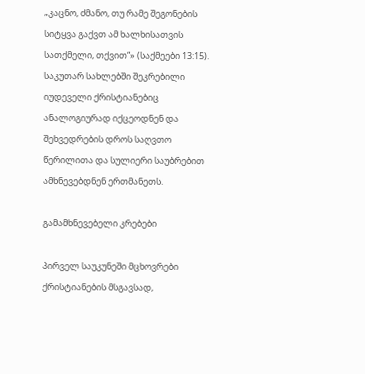„კაცნო, ძმანო, თუ რამე შეგონების სიტყვა გაქვთ ამ ხალხისათვის სათქმელი, თქვით“» (საქმეები 13:15). საკუთარ სახლებში შეკრებილი იუდეველი ქრისტიანებიც ანალოგიურად იქცეოდნენ და შეხვედრების დროს საღვთო წერილითა და სულიერი საუბრებით ამხნევებდნენ ერთმანეთს.

გამამხნევებელი კრებები

პირველ საუკუნეში მცხოვრები ქრისტიანების მსგავსად,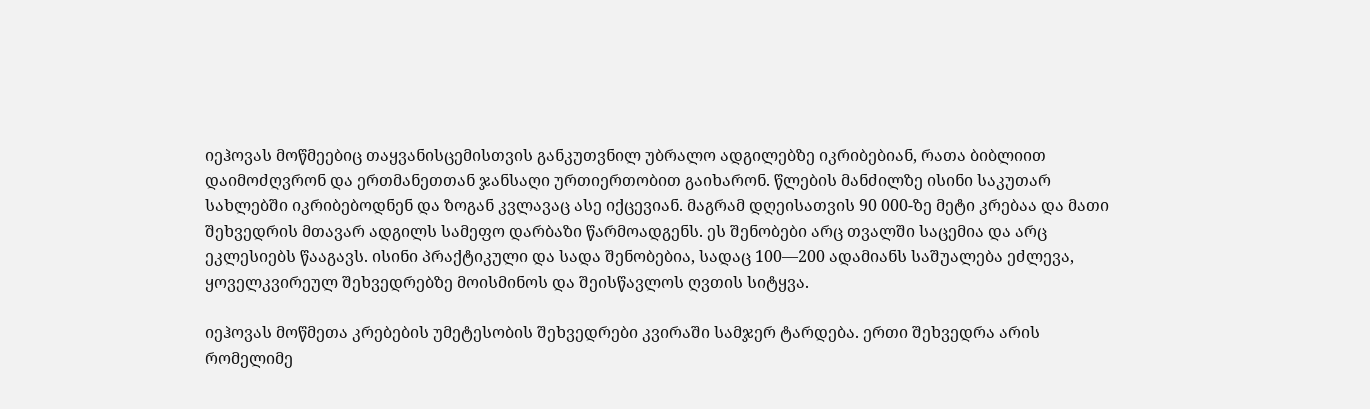იეჰოვას მოწმეებიც თაყვანისცემისთვის განკუთვნილ უბრალო ადგილებზე იკრიბებიან, რათა ბიბლიით დაიმოძღვრონ და ერთმანეთთან ჯანსაღი ურთიერთობით გაიხარონ. წლების მანძილზე ისინი საკუთარ სახლებში იკრიბებოდნენ და ზოგან კვლავაც ასე იქცევიან. მაგრამ დღეისათვის 90 000-ზე მეტი კრებაა და მათი შეხვედრის მთავარ ადგილს სამეფო დარბაზი წარმოადგენს. ეს შენობები არც თვალში საცემია და არც ეკლესიებს წააგავს. ისინი პრაქტიკული და სადა შენობებია, სადაც 100—200 ადამიანს საშუალება ეძლევა, ყოველკვირეულ შეხვედრებზე მოისმინოს და შეისწავლოს ღვთის სიტყვა.

იეჰოვას მოწმეთა კრებების უმეტესობის შეხვედრები კვირაში სამჯერ ტარდება. ერთი შეხვედრა არის რომელიმე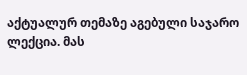აქტუალურ თემაზე აგებული საჯარო ლექცია. მას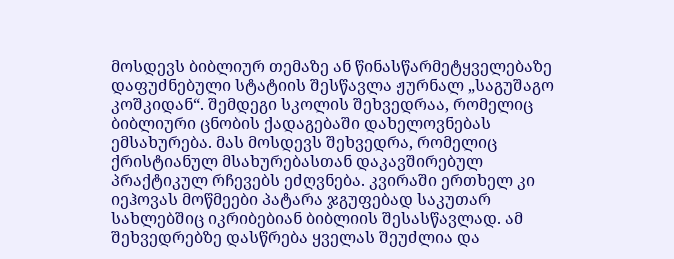მოსდევს ბიბლიურ თემაზე ან წინასწარმეტყველებაზე დაფუძნებული სტატიის შესწავლა ჟურნალ „საგუშაგო კოშკიდან“. შემდეგი სკოლის შეხვედრაა, რომელიც ბიბლიური ცნობის ქადაგებაში დახელოვნებას ემსახურება. მას მოსდევს შეხვედრა, რომელიც ქრისტიანულ მსახურებასთან დაკავშირებულ პრაქტიკულ რჩევებს ეძღვნება. კვირაში ერთხელ კი იეჰოვას მოწმეები პატარა ჯგუფებად საკუთარ სახლებშიც იკრიბებიან ბიბლიის შესასწავლად. ამ შეხვედრებზე დასწრება ყველას შეუძლია და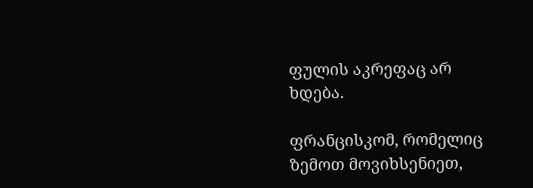ფულის აკრეფაც არ ხდება.

ფრანცისკომ, რომელიც ზემოთ მოვიხსენიეთ,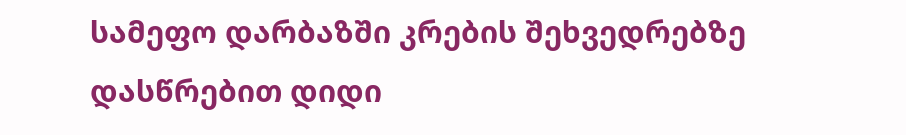სამეფო დარბაზში კრების შეხვედრებზე დასწრებით დიდი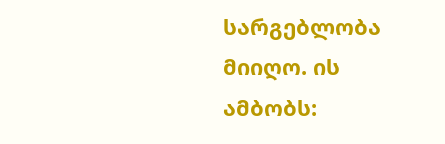სარგებლობა მიიღო. ის ამბობს: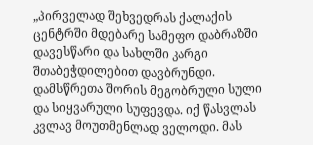„პირველად შეხვედრას ქალაქის ცენტრში მდებარე სამეფო დაბრაზში დავესწარი და სახლში კარგი შთაბეჭდილებით დავბრუნდი. დამსწრეთა შორის მეგობრული სული და სიყვარული სუფევდა. იქ წასვლას კვლავ მოუთმენლად ველოდი. მას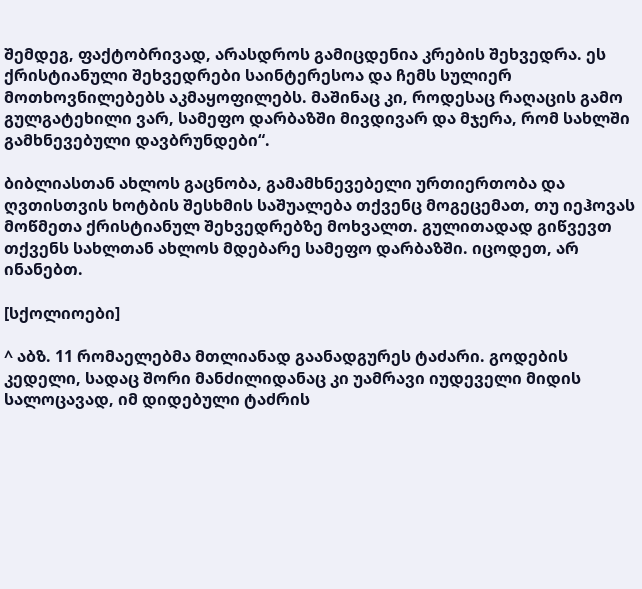შემდეგ, ფაქტობრივად, არასდროს გამიცდენია კრების შეხვედრა. ეს ქრისტიანული შეხვედრები საინტერესოა და ჩემს სულიერ მოთხოვნილებებს აკმაყოფილებს. მაშინაც კი, როდესაც რაღაცის გამო გულგატეხილი ვარ, სამეფო დარბაზში მივდივარ და მჯერა, რომ სახლში გამხნევებული დავბრუნდები“.

ბიბლიასთან ახლოს გაცნობა, გამამხნევებელი ურთიერთობა და ღვთისთვის ხოტბის შესხმის საშუალება თქვენც მოგეცემათ, თუ იეჰოვას მოწმეთა ქრისტიანულ შეხვედრებზე მოხვალთ. გულითადად გიწვევთ თქვენს სახლთან ახლოს მდებარე სამეფო დარბაზში. იცოდეთ, არ ინანებთ.

[სქოლიოები]

^ აბზ. 11 რომაელებმა მთლიანად გაანადგურეს ტაძარი. გოდების კედელი, სადაც შორი მანძილიდანაც კი უამრავი იუდეველი მიდის სალოცავად, იმ დიდებული ტაძრის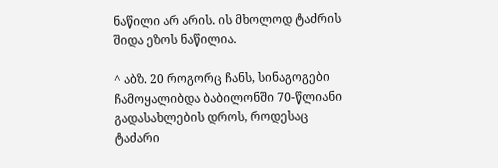ნაწილი არ არის. ის მხოლოდ ტაძრის შიდა ეზოს ნაწილია.

^ აბზ. 20 როგორც ჩანს, სინაგოგები ჩამოყალიბდა ბაბილონში 70-წლიანი გადასახლების დროს, როდესაც ტაძარი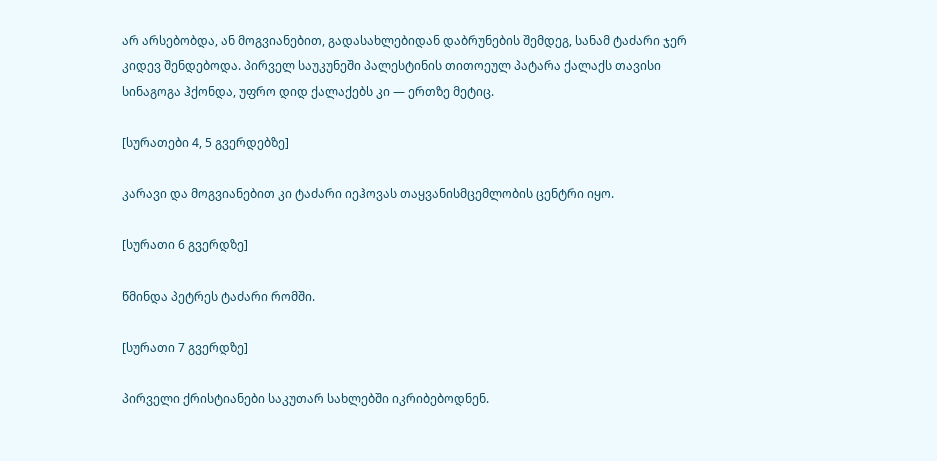არ არსებობდა, ან მოგვიანებით, გადასახლებიდან დაბრუნების შემდეგ, სანამ ტაძარი ჯერ კიდევ შენდებოდა. პირველ საუკუნეში პალესტინის თითოეულ პატარა ქალაქს თავისი სინაგოგა ჰქონდა, უფრო დიდ ქალაქებს კი — ერთზე მეტიც.

[სურათები 4, 5 გვერდებზე]

კარავი და მოგვიანებით კი ტაძარი იეჰოვას თაყვანისმცემლობის ცენტრი იყო.

[სურათი 6 გვერდზე]

წმინდა პეტრეს ტაძარი რომში.

[სურათი 7 გვერდზე]

პირველი ქრისტიანები საკუთარ სახლებში იკრიბებოდნენ.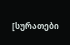[სურათები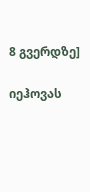8 გვერდზე]

იეჰოვას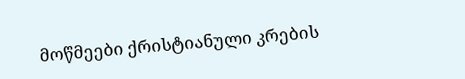მოწმეები ქრისტიანული კრების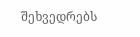შეხვედრებს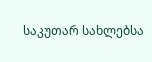საკუთარ სახლებსა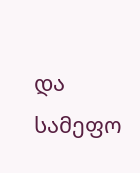და სამეფო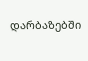დარბაზებში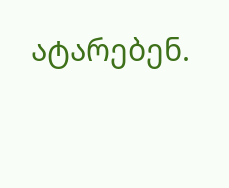ატარებენ.